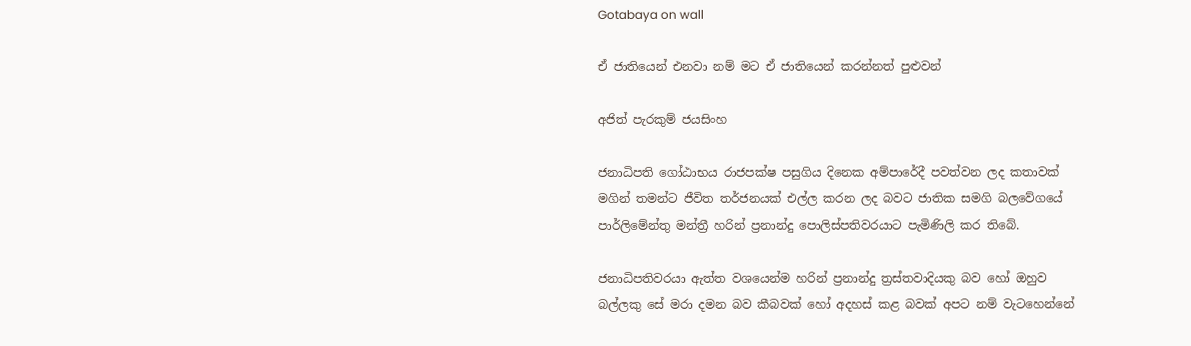Gotabaya on wall

ඒ ජාතියෙන් එනවා නම් මට ඒ ජාතියෙන් කරන්නත් පුළුවන්

අජිත් පැරකුම් ජයසිංහ

ජනාධිපති ගෝඨාභය රාජපක්ෂ පසුගිය දිනෙක අම්පාරේදී පවත්වන ලද කතාවක් මගින් තමන්ට ජීවිත තර්ජනයක් එල්ල කරන ලද බවට ජාතික සමගි බලවේගයේ පාර්ලිමේන්තු මන්ත්‍රී හරින් ප්‍රනාන්දු පොලිස්පතිවරයාට පැමිණිලි කර තිබේ.

ජනාධිපතිවරයා ඇත්ත වශයෙන්ම හරින් ප්‍රනාන්දු ත්‍රස්තවාදියකු බව හෝ ඔහුව බල්ලකු සේ මරා දමන බව කීබවක් හෝ අදහස් කළ බවක් අපට නම් වැටහෙන්නේ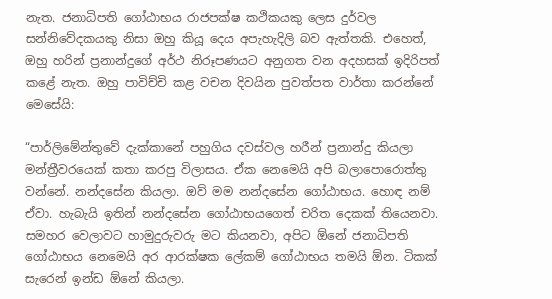නැත. ජනාධිපති ගෝඨාභය රාජපක්ෂ කථිකයකු ලෙස දුර්වල සන්නිවේදකයකු නිසා ඔහු කියූ දෙය අපැහැදිලි බව ඇත්තකි. එහෙත්, ඔහු හරින් ප්‍රනාන්දුගේ අර්ථ නිරූපණයට අනුගත වන අදහසක් ඉදිරිපත් කළේ නැත. ඔහු පාවිච්චි කළ වචන දිවයින පුවත්පත වාර්තා කරන්නේ මෙසේයි:

“පාර්ලිමේන්තුවේ දැක්කානේ පහුගිය දවස්වල හරීන් ප්‍රනාන්දු කියලා මන්ත්‍රීවරයෙක් කතා කරපු විලාසය. ඒක නෙමෙයි අපි බලාපොරොත්තු වන්නේ. නන්දසේන කියලා. ඔව් මම නන්දසේන ගෝඨාභය. හොඳ නම් ඒවා. හැබැයි ඉතින් නන්දසේන ගෝඨාභයගෙත් චරිත දෙකක් තියෙනවා. සමහර වෙලාවට හාමුදුරුවරු මට කියනවා, අපිට ඕනේ ජනාධිපති ගෝඨාභය නෙමෙයි අර ආරක්ෂක ලේකම් ගෝඨාභය තමයි ඕන. ටිකක් සැරෙන් ඉන්ඩ ඕනේ කියලා.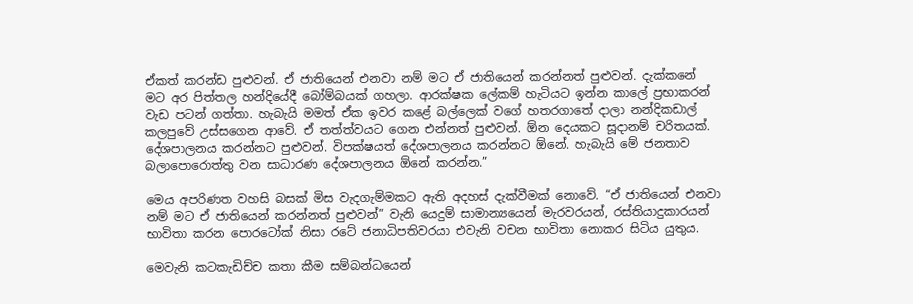ඒකත් කරන්ඩ පුළුවන්. ඒ ජාතියෙන් එනවා නම් මට ඒ ජාතියෙන් කරන්නත් පුළුවන්. දැක්කනේ මට අර පිත්තල හන්දියේදී බෝම්බයක් ගහලා. ආරක්ෂක ලේකම් හැටියට ඉන්න කාලේ ප්‍රභාකරන් වැඩ පටන් ගත්තා. හැබැයි මමත් ඒක ඉවර කළේ බල්ලෙක් වගේ හතරගාතේ දාලා නන්දිකඩාල් කලපුවේ උස්සගෙන ආවේ. ඒ තත්ත්වයට ගෙන එන්නත් පුළුවන්. ඕන දෙයකට සූදානම් චරිතයක්. දේශපාලනය කරන්නට පුළුවන්. විපක්ෂයත් දේශපාලනය කරන්නට ඕනේ. හැබැයි මේ ජනතාව බලාපොරොත්තු වන සාධාරණ දේශපාලනය ඕනේ කරන්න.”

මෙය අපරිණත වහසි බසක් මිස වැදගැම්මකට ඇති අදහස් දැක්වීමක් නොවේ. “ඒ ජාතියෙන් එනවා නම් මට ඒ ජාතියෙන් කරන්නත් පුළුවන්” වැනි යෙදුම් සාමාන්‍යයෙන් මැරවරයන්, රස්තියාදුකාරයන් භාවිතා කරන පොරටෝක් නිසා රටේ ජනාධිපතිවරයා එවැනි වචන භාවිතා නොකර සිටිය යුතුය.

මෙවැනි කටකැඩිච්ච කතා කීම සම්බන්ධයෙන්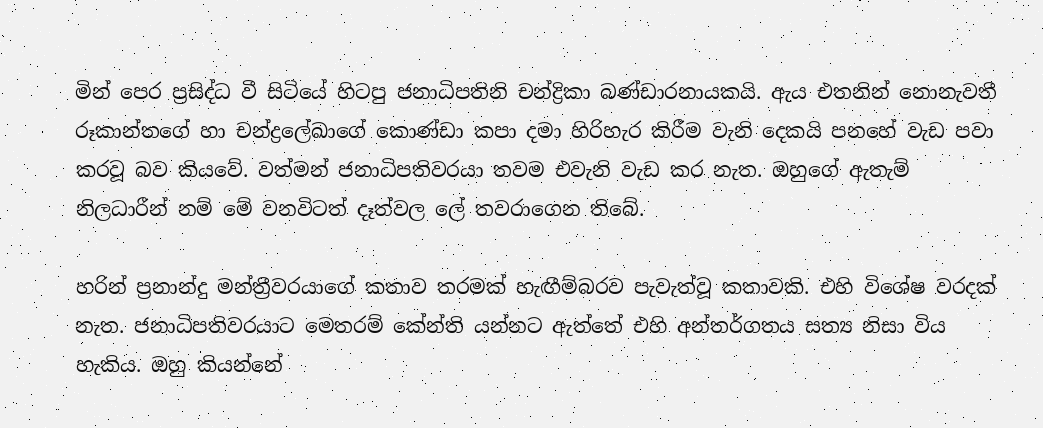මින් පෙර ප්‍රසිද්ධ වී සිටියේ හිටපු ජනාධිපතිනි චන්ද්‍රිකා බණ්ඩාරනායකයි. ඇය එතනින් නොනැවතී රූකාන්තගේ හා චන්ද්‍රලේඛාගේ කොණ්ඩා කපා දමා හිරිහැර කිරීම වැනි දෙකයි පනහේ වැඩ පවා කරවූ බව කියවේ. වත්මන් ජනාධිපතිවරයා තවම එවැනි වැඩ කර නැත. ඔහුගේ ඇතැම් නිලධාරීන් නම් මේ වනවිටත් දෑත්වල ලේ තවරාගෙන තිබේ.

හරින් ප්‍රනාන්දු මන්ත්‍රීවරයාගේ කතාව තරමක් හැඟීම්බරව පැවැත්වූ කතාවකි. එහි විශේෂ වරදක් නැත. ජනාධිපතිවරයාට මෙතරම් කේන්ති යන්නට ඇත්තේ එහි අන්තර්ගතය සත්‍ය නිසා විය හැකිය. ඔහු කියන්නේ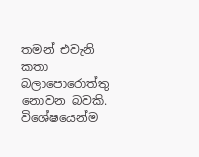තමන් එවැනි කතා බලාපොරොත්තු නොවන බවකි. විශේෂයෙන්ම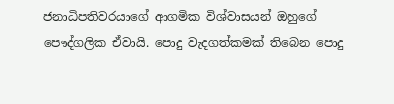ජනාධිපතිවරයාගේ ආගමික විශ්වාසයන් ඔහුගේ පෞද්ගලික ඒවායි. පොදු වැදගත්කමක් තිබෙන පොදු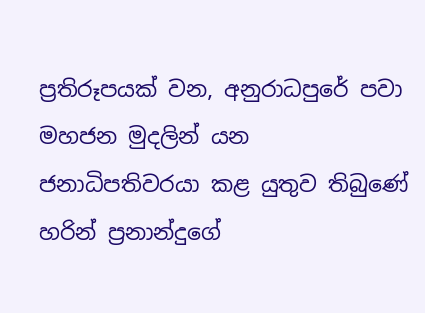ප්‍රතිරූපයක් වන, අනුරාධපුරේ පවා මහජන මුදලින් යන ජනාධිපතිවරයා කළ යුතුව තිබුණේ හරින් ප්‍රනාන්දුගේ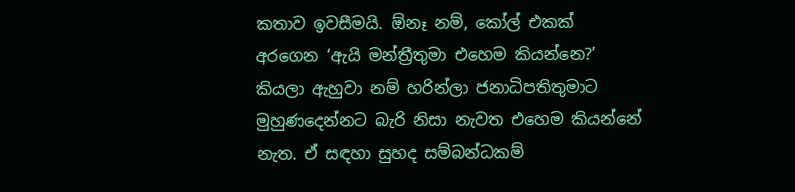කතාව ඉවසීමයි. ඕනෑ නම්, කෝල් එකක් අරගෙන ‘ඇයි මන්ත්‍රීතුමා එහෙම කියන්නෙ?’ කියලා ඇහුවා නම් හරින්ලා ජනාධිපතිතුමාට මුහුණදෙන්නට බැරි නිසා නැවත එහෙම කියන්නේ නැත. ඒ සඳහා සුහද සම්බන්ධකම්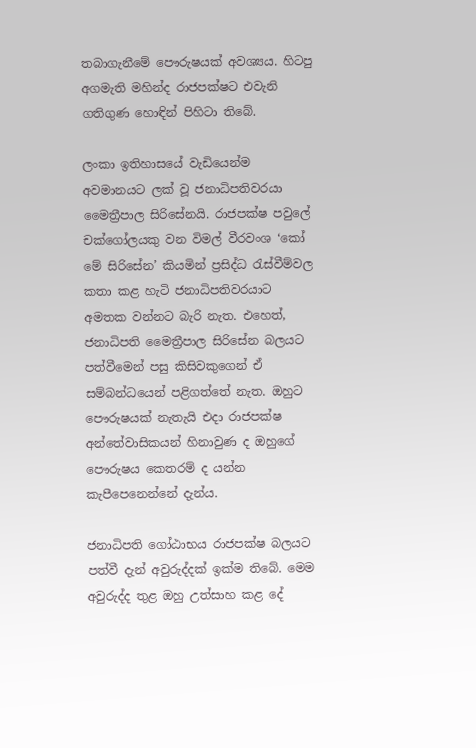තබාගැනීමේ පෞරුෂයක් අවශ්‍යය. හිටපු අගමැති මහින්ද රාජපක්ෂට එවැනි ගතිගුණ හොඳින් පිහිටා තිබේ.

ලංකා ඉතිහාසයේ වැඩියෙන්ම අවමානයට ලක් වූ ජනාධිපතිවරයා මෛත්‍රීපාල සිරිසේනයි. රාජපක්ෂ පවුලේ චක්ගෝලයකු වන විමල් වීරවංශ ‘කෝ මේ සිරිසේන’ කියමින් ප්‍රසිද්ධ රැස්වීම්වල කතා කළ හැටි ජනාධිපතිවරයාට අමතක වන්නට බැරි නැත. එහෙත්, ජනාධිපති මෛත්‍රීපාල සිරිසේන බලයට පත්වීමෙන් පසු කිසිවකුගෙන් ඒ සම්බන්ධයෙන් පළිගත්තේ නැත. ඔහුට පෞරුෂයක් නැතැයි එදා රාජපක්ෂ අන්තේවාසිකයන් හිනාවුණ ද ඔහුගේ පෞරුෂය කෙතරම් ද යන්න කැපීපෙනෙන්නේ දැන්ය.

ජනාධිපති ගෝඨාභය රාජපක්ෂ බලයට පත්වී දැන් අවුරුද්දක් ඉක්ම තිබේ. මෙම අවුරුද්ද තුළ ඔහු උත්සාහ කළ දේ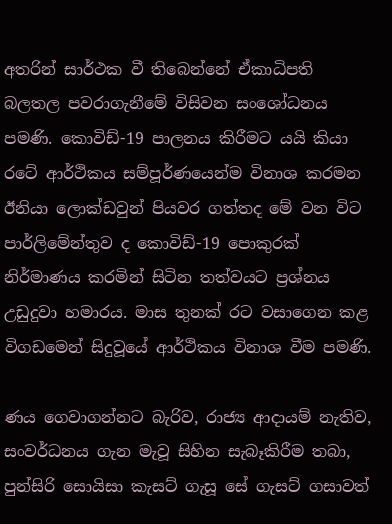අතරින් සාර්ථක වී තිබෙන්නේ ඒකාධිපති බලතල පවරාගැනීමේ විසිවන සංශෝධනය පමණි. කොවිඩ්-19 පාලනය කිරීමට යයි කියා රටේ ආර්ථිකය සම්පූර්ණයෙන්ම විනාශ කරමන ඊනියා ලොක්ඩවුන් පියවර ගත්තද මේ වන විට පාර්ලිමේන්තුව ද කොවිඩ්-19 පොකුරක් නිර්මාණය කරමින් සිටින තත්වයට ප්‍රශ්නය උඩුදුවා හමාරය. මාස තුනක් රට වසාගෙන කළ විගඩමෙන් සිදුවූයේ ආර්ථිකය විනාශ වීම පමණි.

ණය ගෙවාගන්නට බැරිව, රාජ්‍ය ආදායම් නැතිව, සංවර්ධනය ගැන මැවූ සිහින සැබෑකිරීම තබා, පුන්සිරි සොයිසා කැසට් ගැසූ සේ ගැසට් ගසාවත්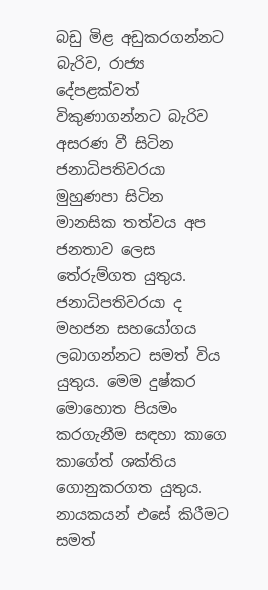බඩු මිළ අඩුකරගන්නට බැරිව, රාජ්‍ය දේපළක්වත් විකුණාගන්නට බැරිව අසරණ වී සිටින ජනාධිපතිවරයා මුහුණපා සිටින මානසික තත්වය අප ජනතාව ලෙස තේරුම්ගත යුතුය. ජනාධිපතිවරයා ද මහජන සහයෝගය ලබාගන්නට සමත් විය යුතුය. මෙම දුෂ්කර මොහොත පියමං කරගැනීම සඳහා කාගෙ කාගේත් ශක්තිය ගොනුකරගත යුතුය. නායකයන් එසේ කිරීමට සමත්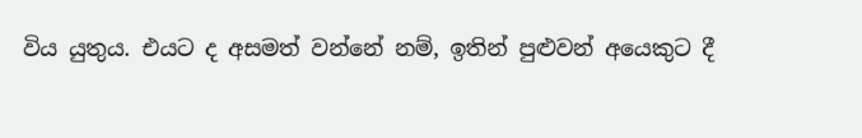විය යුතුය. එයට ද අසමත් වන්නේ නම්, ඉතින් පුළුවන් අයෙකුට දී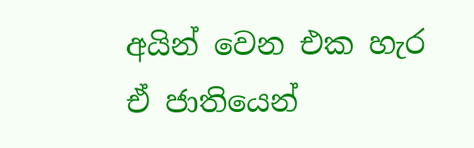අයින් වෙන එක හැර ඒ ජාතියෙන්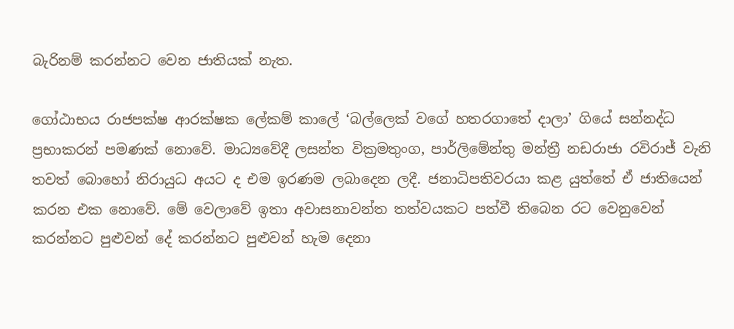බැරිනම් කරන්නට වෙන ජාතියක් නැත.

ගෝඨාභය රාජපක්ෂ ආරක්ෂක ලේකම් කාලේ ‘බල්ලෙක් වගේ හතරගාතේ දාලා’ ගියේ සන්නද්ධ ප්‍රභාකරන් පමණක් නොවේ. මාධ්‍යවේදී ලසන්ත වික්‍රමතුංග, පාර්ලිමේන්තු මන්ත්‍රී නඩරාජා රවිරාජ් වැනි තවත් බොහෝ නිරායුධ අයට ද එම ඉරණම ලබාදෙන ලදී. ජනාධිපතිවරයා කළ යුත්තේ ඒ ජාතියෙන් කරන එක නොවේ. මේ වෙලාවේ ඉතා අවාසනාවන්ත තත්වයකට පත්වී තිබෙන රට වෙනුවෙන් කරන්නට පුළුවන් දේ කරන්නට පුළුවන් හැම දෙනා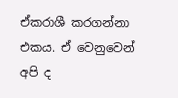ඒකරාශී කරගන්නා එකය. ඒ වෙනුවෙන් අපි ද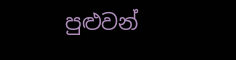පුළුවන්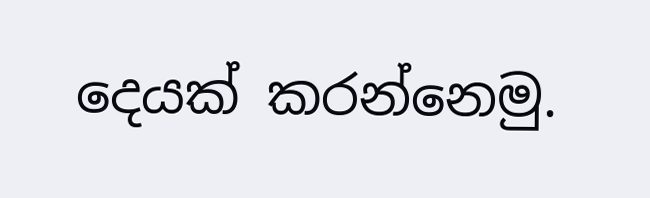දෙයක් කරන්නෙමු.